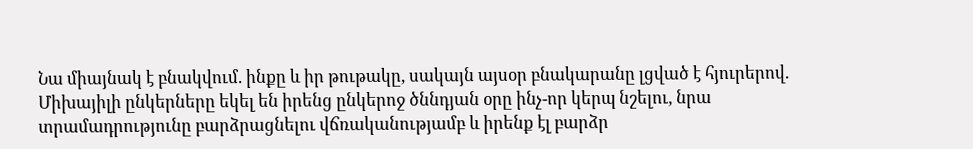Նա միայնակ է բնակվում. ինքը և իր թութակը, սակայն այսօր բնակարանը լցված է հյուրերով. Միխայիլի ընկերները եկել են իրենց ընկերոջ ծննդյան օրը ինչ-որ կերպ նշելու, նրա տրամադրությունը բարձրացնելու վճռականությամբ և իրենք էլ բարձր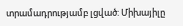տրամադրությամբ լցված: Միխայիլը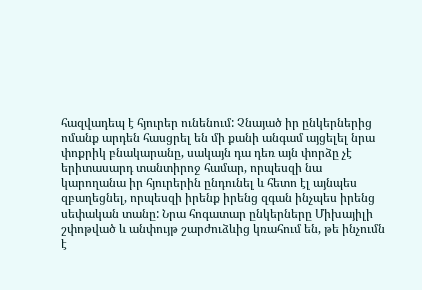հազվադեպ է հյուրեր ունենում: Չնայած իր ընկերներից ոմանք արդեն հասցրել են մի քանի անգամ այցելել նրա փոքրիկ բնակարանը, սակայն դա դեռ այն փորձը չէ երիտասարդ տանտիրոջ համար, որպեսզի նա կարողանա իր հյուրերին ընդունել և հետո էլ այնպես զբաղեցնել, որպեսզի իրենք իրենց զգան ինչպես իրենց սեփական տանը: Նրա հոգատար ընկերները Միխայիլի շփոթված և անփույթ շարժուձևից կռահում են, թե ինչումն է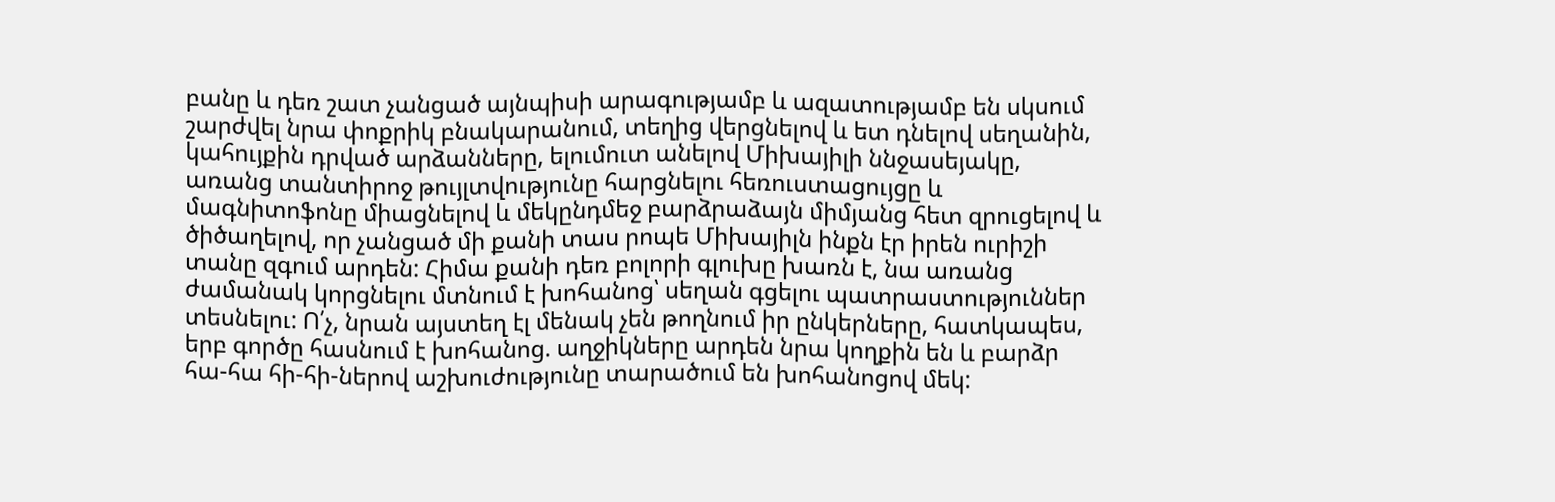բանը և դեռ շատ չանցած այնպիսի արագությամբ և ազատությամբ են սկսում շարժվել նրա փոքրիկ բնակարանում, տեղից վերցնելով և ետ դնելով սեղանին, կահույքին դրված արձանները, ելումուտ անելով Միխայիլի ննջասեյակը, առանց տանտիրոջ թույլտվությունը հարցնելու հեռուստացույցը և մագնիտոֆոնը միացնելով և մեկընդմեջ բարձրաձայն միմյանց հետ զրուցելով և ծիծաղելով, որ չանցած մի քանի տաս րոպե Միխայիլն ինքն էր իրեն ուրիշի տանը զգում արդեն: Հիմա քանի դեռ բոլորի գլուխը խառն է, նա առանց ժամանակ կորցնելու մտնում է խոհանոց՝ սեղան գցելու պատրաստություններ տեսնելու: Ո՛չ, նրան այստեղ էլ մենակ չեն թողնում իր ընկերները, հատկապես, երբ գործը հասնում է խոհանոց. աղջիկները արդեն նրա կողքին են և բարձր հա-հա հի-հի-ներով աշխուժությունը տարածում են խոհանոցով մեկ: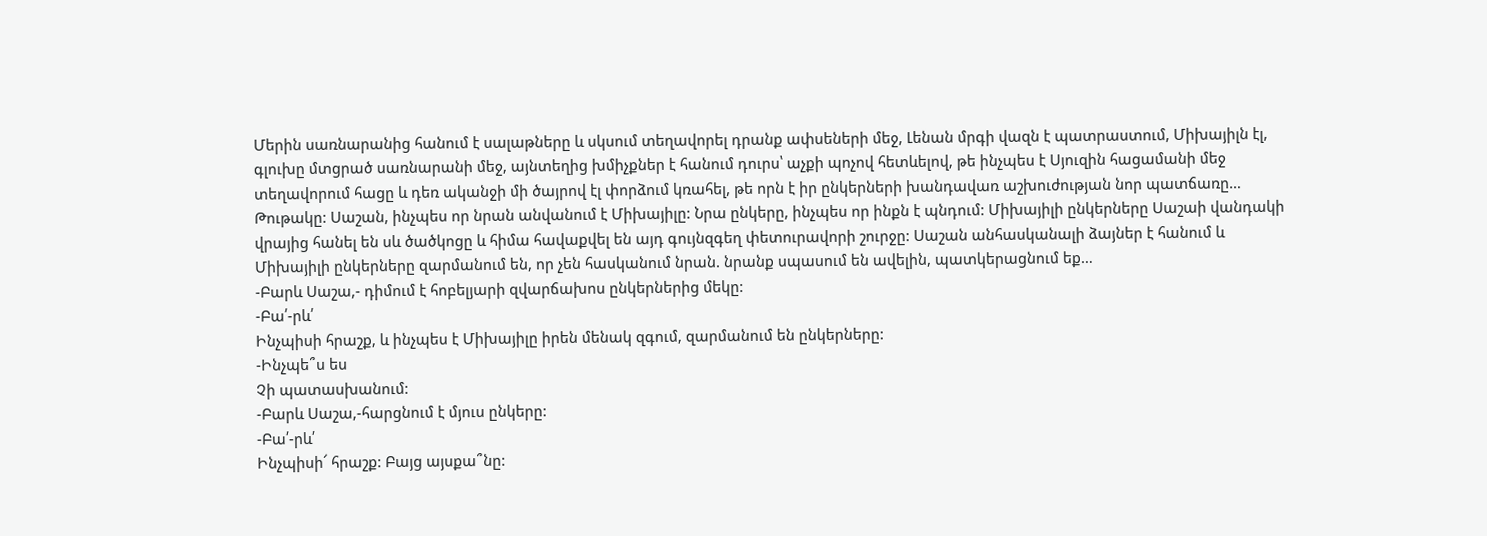Մերին սառնարանից հանում է սալաթները և սկսում տեղավորել դրանք ափսեների մեջ, Լենան մրգի վազն է պատրաստում, Միխայիլն էլ, գլուխը մտցրած սառնարանի մեջ, այնտեղից խմիչքներ է հանում դուրս՝ աչքի պոչով հետևելով, թե ինչպես է Սյուզին հացամանի մեջ տեղավորում հացը և դեռ ականջի մի ծայրով էլ փորձում կռահել, թե որն է իր ընկերների խանդավառ աշխուժության նոր պատճառը…
Թութակը: Սաշան, ինչպես որ նրան անվանում է Միխայիլը: Նրա ընկերը, ինչպես որ ինքն է պնդում: Միխայիլի ընկերները Սաշաի վանդակի վրայից հանել են սև ծածկոցը և հիմա հավաքվել են այդ գույնզգեղ փետուրավորի շուրջը: Սաշան անհասկանալի ձայներ է հանում և Միխայիլի ընկերները զարմանում են, որ չեն հասկանում նրան. նրանք սպասում են ավելին, պատկերացնում եք…
-Բարև Սաշա,- դիմում է հոբելյարի զվարճախոս ընկերներից մեկը:
-Բա՛-րև՛
Ինչպիսի հրաշք, և ինչպես է Միխայիլը իրեն մենակ զգում, զարմանում են ընկերները:
-Ինչպե՞ս ես
Չի պատասխանում:
-Բարև Սաշա,-հարցնում է մյուս ընկերը:
-Բա՛-րև՛
Ինչպիսի՜ հրաշք: Բայց այսքա՞նը: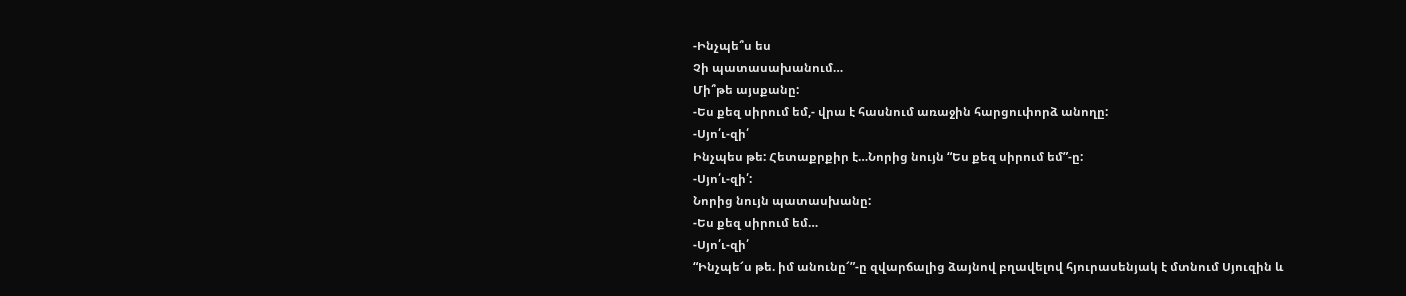-Ինչպե՞ս ես
Չի պատասախանում…
Մի՞թե այսքանը:
-Ես քեզ սիրում եմ,- վրա է հասնում առաջին հարցուփորձ անողը:
-Սյո՛ւ-զի՛
Ինչպես թե: Հետաքրքիր է…Նորից նույն “Ես քեզ սիրում եմ”-ը:
-Սյո՛ւ-զի՛:
Նորից նույն պատասխանը:
-Ես քեզ սիրում եմ…
-Սյո՛ւ-զի՛
“Ինչպե՜ս թե. իմ անունը՜”-ը զվարճալից ձայնով բղավելով հյուրասենյակ է մտնում Սյուզին և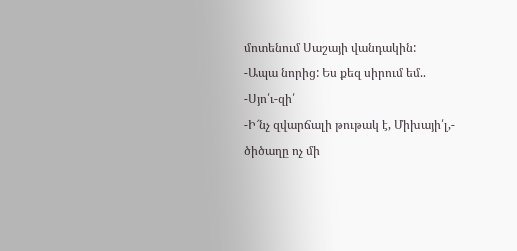մոտենում Սաշայի վանդակին:
-Ապա նորից: Ես քեզ սիրում եմ..
-Սյո՛ւ-զի՛
-Ի՜նչ զվարճալի թութակ է, Միխայի՛լ,- ծիծաղը ոչ մի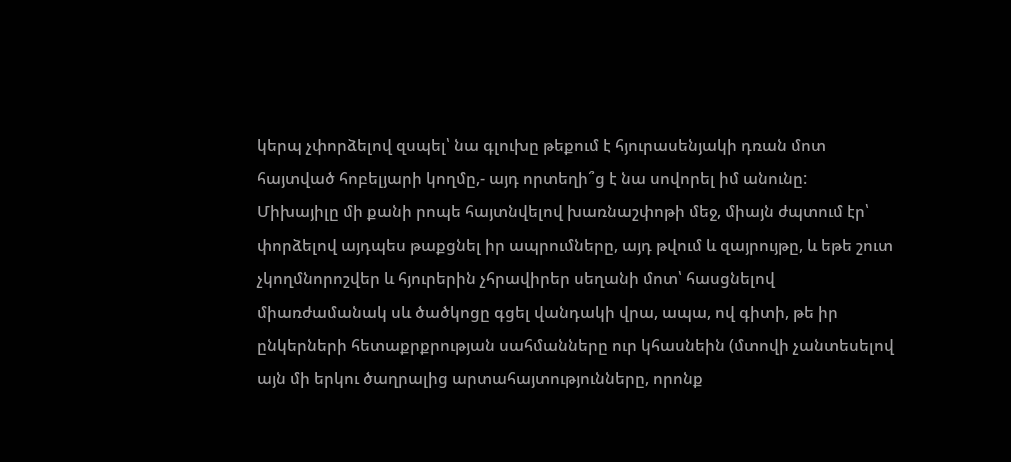կերպ չփորձելով զսպել՝ նա գլուխը թեքում է հյուրասենյակի դռան մոտ հայտված հոբելյարի կողմը,- այդ որտեղի՞ց է նա սովորել իմ անունը:
Միխայիլը մի քանի րոպե հայտնվելով խառնաշփոթի մեջ, միայն ժպտում էր՝ փորձելով այդպես թաքցնել իր ապրումները, այդ թվում և զայրույթը, և եթե շուտ չկողմնորոշվեր և հյուրերին չհրավիրեր սեղանի մոտ՝ հասցնելով միառժամանակ սև ծածկոցը գցել վանդակի վրա, ապա, ով գիտի, թե իր ընկերների հետաքրքրության սահմանները ուր կհասնեին (մտովի չանտեսելով այն մի երկու ծաղրալից արտահայտությունները, որոնք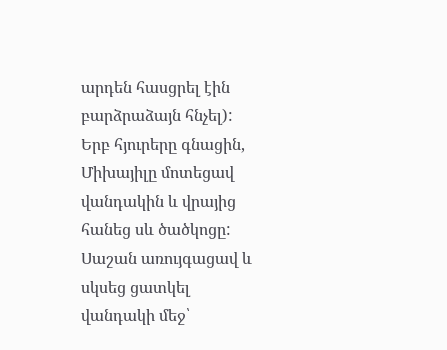արդեն հասցրել էին բարձրաձայն հնչել):
Երբ հյուրերը գնացին, Միխայիլը մոտեցավ վանդակին և վրայից հանեց սև ծածկոցը: Սաշան առույգացավ և սկսեց ցատկել վանդակի մեջ՝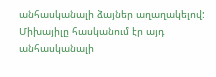անհասկանալի ձայներ աղաղակելով: Միխայիլը հասկանում էր այդ անհասկանալի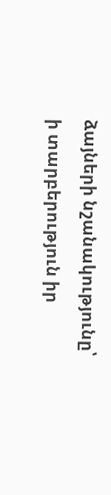ձայների նշանակությունը՝ ի տարբերություն իր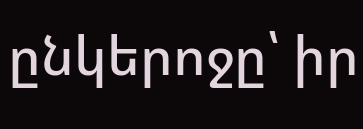ընկերոջը՝ իր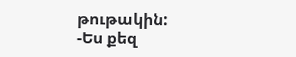թութակին:
-Ես քեզ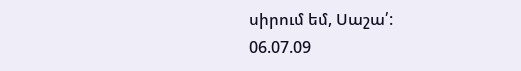սիրում եմ, Սաշա՛:
06.07.09